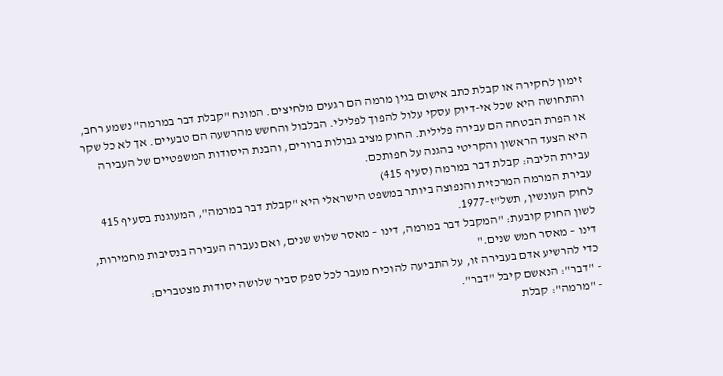זימון לחקירה או קבלת כתב אישום בגין מרמה הם רגעים מלחיצים. המונח "קבלת דבר במרמה" נשמע רחב, והתחושה היא שכל אי-דיוק עסקי עלול להפוך לפלילי. הבלבול והחשש מהרשעה הם טבעיים. אך לא כל שקר או הפרת הבטחה הם עבירה פלילית. החוק מציב גבולות ברורים, והבנת היסודות המשפטיים של העבירה היא הצעד הראשון והקריטי בהגנה על חפותכם.
עבירת הליבה: קבלת דבר במרמה (סעיף 415)
עבירת המרמה המרכזית והנפוצה ביותר במשפט הישראלי היא "קבלת דבר במרמה", המעוגנת בסעיף 415 לחוק העונשין, תשל"ז-1977.
לשון החוק קובעת: "המקבל דבר במרמה, דינו – מאסר שלוש שנים, ואם נעברה העבירה בנסיבות מחמירות, דינו – מאסר חמש שנים."
כדי להרשיע אדם בעבירה זו, על התביעה להוכיח מעבר לכל ספק סביר שלושה יסודות מצטברים:
- "דבר": הנאשם קיבל "דבר".
- "מרמה": קבלת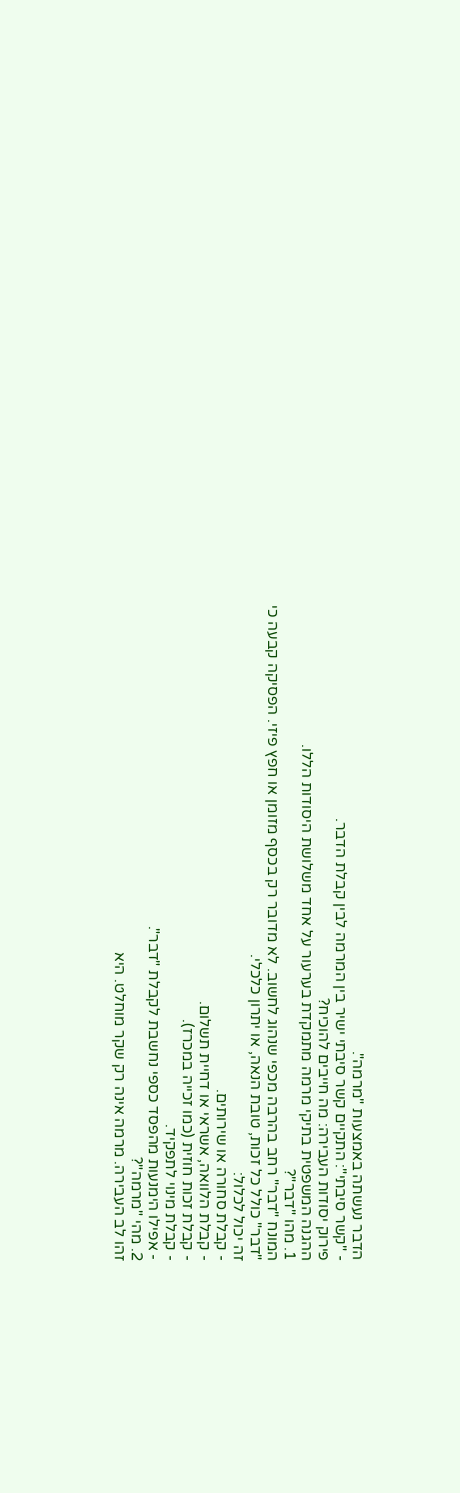הדבר נעשתה באמצעות "מרמה".
- "קשר סיבתי": התקיים קשר סיבתי ישיר בין המרמה לבין קבלת הדבר.
פירוק יסודות העבירה: מה חייבים להוכיח?
ההגנה המשפטית בתיקי מרמה מתמקדת בערעור על אחד משלושת היסודות הללו.
1. מהו "דבר"?
המונח "דבר" רחב בהרבה מכפי שנהוג לחשוב. לא מדובר רק בכסף מזומן או חפץ פיזי. הפסיקה קבעה כי "דבר" כולל כל זכות, טובת הנאה, או יתרון כלכלי.
זה יכול לכלול:
- קבלת סחורה או שירותים.
- קבלת הלוואה, אשראי או דחיית תשלום.
- קבלת זכות חוזית (כמו זכייה במכרז).
- קבלת מינוי לתפקיד.
- אפילו הימנעות מהפסד כספי נחשבת לקבלת "דבר".
2. מהי "מרמה"?
זהו לב העבירה. מרמה אינה רק שקר מוחלט. היא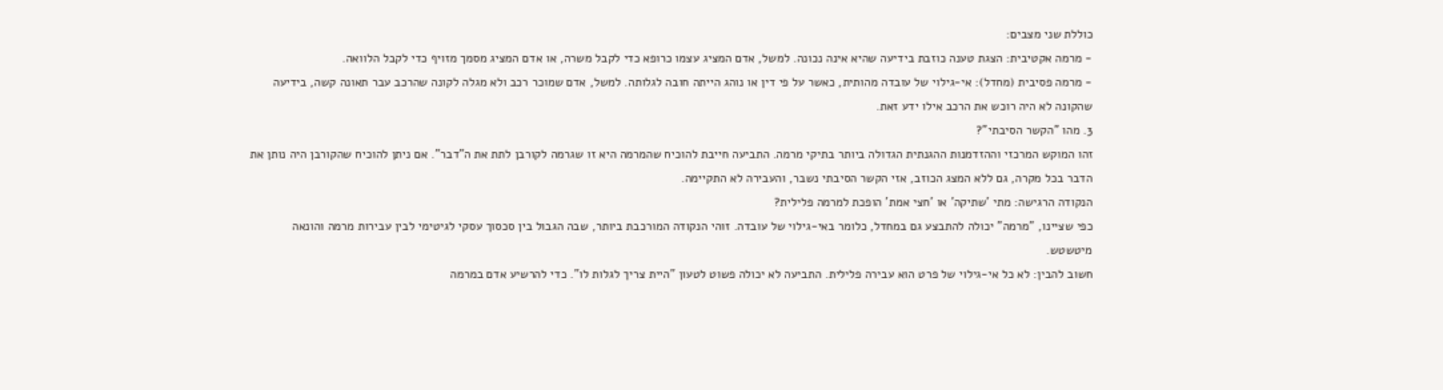כוללת שני מצבים:
- מרמה אקטיבית: הצגת טענה כוזבת בידיעה שהיא אינה נכונה. למשל, אדם המציג עצמו כרופא כדי לקבל משרה, או אדם המציג מסמך מזויף כדי לקבל הלוואה.
- מרמה פסיבית (מחדל): אי-גילוי של עובדה מהותית, כאשר על פי דין או נוהג הייתה חובה לגלותה. למשל, אדם שמוכר רכב ולא מגלה לקונה שהרכב עבר תאונה קשה, בידיעה שהקונה לא היה רוכש את הרכב אילו ידע זאת.
3. מהו "הקשר הסיבתי"?
זהו המוקש המרכזי וההזדמנות ההגנתית הגדולה ביותר בתיקי מרמה. התביעה חייבת להוכיח שהמרמה היא זו שגרמה לקורבן לתת את ה"דבר". אם ניתן להוכיח שהקורבן היה נותן את הדבר בכל מקרה, גם ללא המצג הכוזב, אזי הקשר הסיבתי נשבר, והעבירה לא התקיימה.
הנקודה הרגישה: מתי 'שתיקה' או 'חצי אמת' הופכת למרמה פלילית?
כפי שציינו, "מרמה" יכולה להתבצע גם במחדל, כלומר באי-גילוי של עובדה. זוהי הנקודה המורכבת ביותר, שבה הגבול בין סכסוך עסקי לגיטימי לבין עבירות מרמה והונאה מיטשטש.
חשוב להבין: לא כל אי-גילוי של פרט הוא עבירה פלילית. התביעה לא יכולה פשוט לטעון "היית צריך לגלות לו". כדי להרשיע אדם במרמה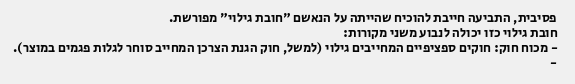פסיבית, התביעה חייבת להוכיח שהייתה על הנאשם "חובת גילוי" מפורשת.
חובת גילוי כזו יכולה לנבוע משני מקורות:
- מכוח חוק: חוקים ספציפיים המחייבים גילוי (למשל, חוק הגנת הצרכן המחייב סוחר לגלות פגמים במוצר).
-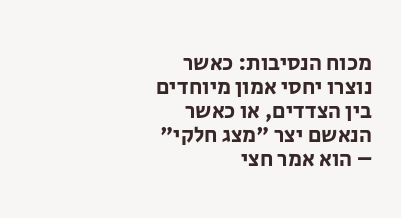מכוח הנסיבות: כאשר נוצרו יחסי אמון מיוחדים בין הצדדים, או כאשר הנאשם יצר "מצג חלקי" – הוא אמר חצי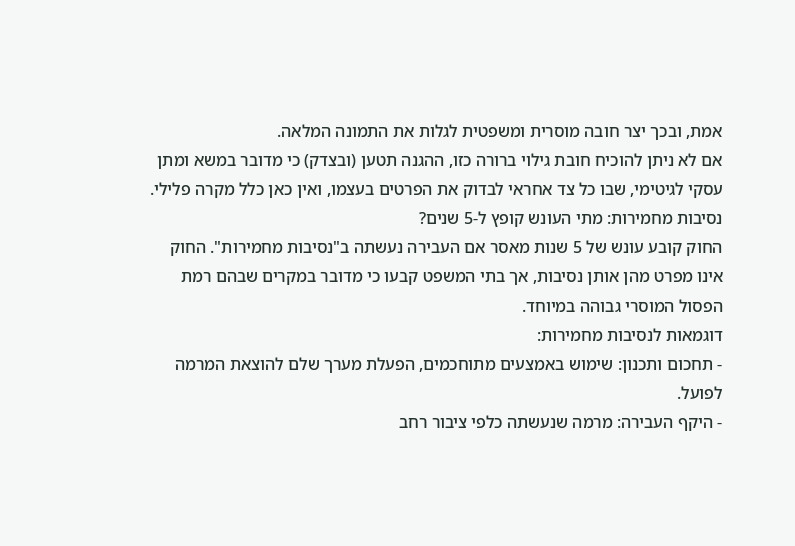אמת, ובכך יצר חובה מוסרית ומשפטית לגלות את התמונה המלאה.
אם לא ניתן להוכיח חובת גילוי ברורה כזו, ההגנה תטען (ובצדק) כי מדובר במשא ומתן עסקי לגיטימי, שבו כל צד אחראי לבדוק את הפרטים בעצמו, ואין כאן כלל מקרה פלילי.
נסיבות מחמירות: מתי העונש קופץ ל-5 שנים?
החוק קובע עונש של 5 שנות מאסר אם העבירה נעשתה ב"נסיבות מחמירות". החוק אינו מפרט מהן אותן נסיבות, אך בתי המשפט קבעו כי מדובר במקרים שבהם רמת הפסול המוסרי גבוהה במיוחד.
דוגמאות לנסיבות מחמירות:
- תחכום ותכנון: שימוש באמצעים מתוחכמים, הפעלת מערך שלם להוצאת המרמה לפועל.
- היקף העבירה: מרמה שנעשתה כלפי ציבור רחב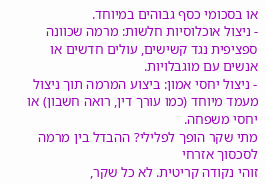או בסכומי כסף גבוהים במיוחד.
- ניצול אוכלוסיות חלשות: מרמה שכוונה ספציפית נגד קשישים, עולים חדשים או אנשים עם מוגבלויות.
- ניצול יחסי אמון: ביצוע המרמה תוך ניצול מעמד מיוחד (כמו עורך דין, רואה חשבון) או יחסי משפחה.
מתי שקר הופך לפלילי? ההבדל בין מרמה לסכסוך אזרחי
זוהי נקודה קריטית. לא כל שקר,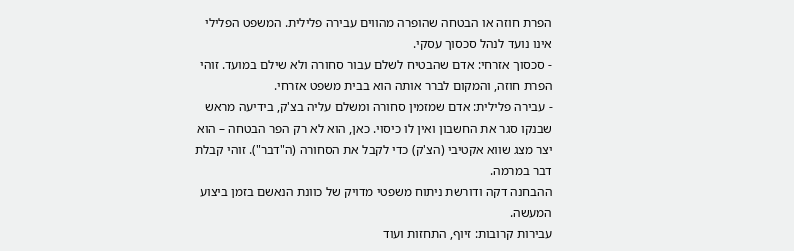הפרת חוזה או הבטחה שהופרה מהווים עבירה פלילית. המשפט הפלילי אינו נועד לנהל סכסוך עסקי.
- סכסוך אזרחי: אדם שהבטיח לשלם עבור סחורה ולא שילם במועד. זוהי הפרת חוזה, והמקום לברר אותה הוא בבית משפט אזרחי.
- עבירה פלילית: אדם שמזמין סחורה ומשלם עליה בצ'ק, בידיעה מראש שבנקו סגר את החשבון ואין לו כיסוי. כאן, הוא לא רק הפר הבטחה – הוא יצר מצג שווא אקטיבי (הצ'ק) כדי לקבל את הסחורה (ה"דבר"). זוהי קבלת דבר במרמה.
ההבחנה דקה ודורשת ניתוח משפטי מדויק של כוונת הנאשם בזמן ביצוע המעשה.
עבירות קרובות: זיוף, התחזות ועוד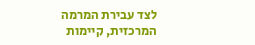לצד עבירת המרמה המרכזית, קיימות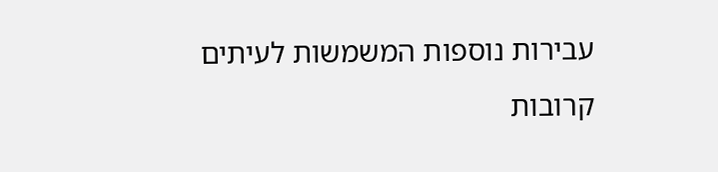עבירות נוספות המשמשות לעיתים קרובות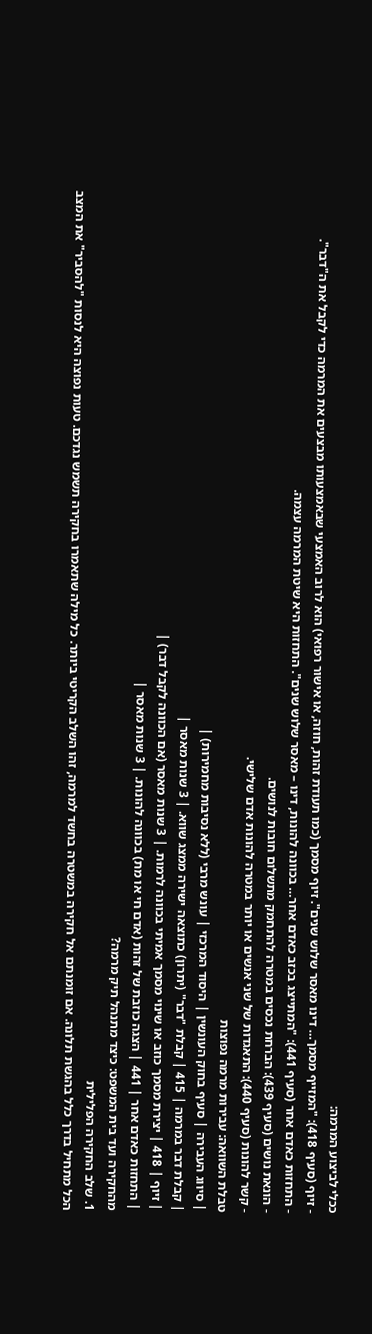ככלי לביצוע המרמה:
- זיוף (סעיף 418): "המזייף מסמך… דינו מאסר שלוש שנים". זיוף מסמך (כמו תעודת זהות, חוזה, או אישור רפואי) הוא לרוב האמצעי שבאמצעותו מבצעים את המרמה כדי לקבל את ה"דבר".
- התחזות כאדם אחר (סעיף 441): "המתייצג בכזב כאדם אחר… בכוונה להונות, דינו – מאסר שלוש שנים". התחזות היא שיטת המרמה עצמה.
- הונאת נושים (סעיף 439): הברחת נכסים במטרה להתחמק מתשלום חובות לנושים.
- קשר להונות (סעיף 440): התאגדות של שני אנשים או יותר במטרה להונות אדם שלישי.
טבלת השוואה: עבירות מרמה נפוצות
| סיווג העבירה | סעיף בחוק העונשין | היסוד המרכזי | עונש מרבי (ללא נסיבות מחמירות) |
| קבלת דבר במרמה | 415 | קבלת "דבר" (יתרון) כתוצאה ישירה ממצג שווא. | 3 שנות מאסר |
| זיוף | 418 | יצירת מסמך כוזב או שינוי מסמך אמיתי בכוונה לרמות. | 3 שנות מאסר (אם הכוונה לקבל דבר) |
| התחזות כאדם אחר | 441 | הצגה כוזבת של זהות (אדם חי או מת) בכוונה להונות. | 3 שנות מאסר |
מהחקירה ועד בית המשפט: כיצד מתנהל תיק מרמה?
1. שלב החקירה הפלילית
הכל מתחיל בדרך כלל בהגשת תלונה. אם זומנתם אל חקירה במשטרה בחשד למרמה, זהו השלב הקריטי ביותר. כל מילה שתאמרו בחקירה תשמש נגדכם. טעות נפוצה היא לנסות "להסביר" את המצב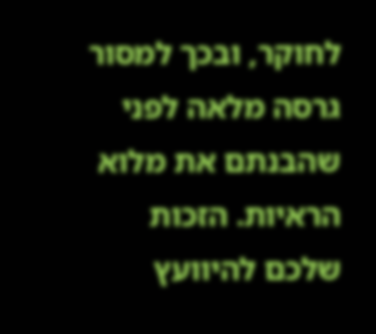לחוקר, ובכך למסור גרסה מלאה לפני שהבנתם את מלוא הראיות. הזכות שלכם להיוועץ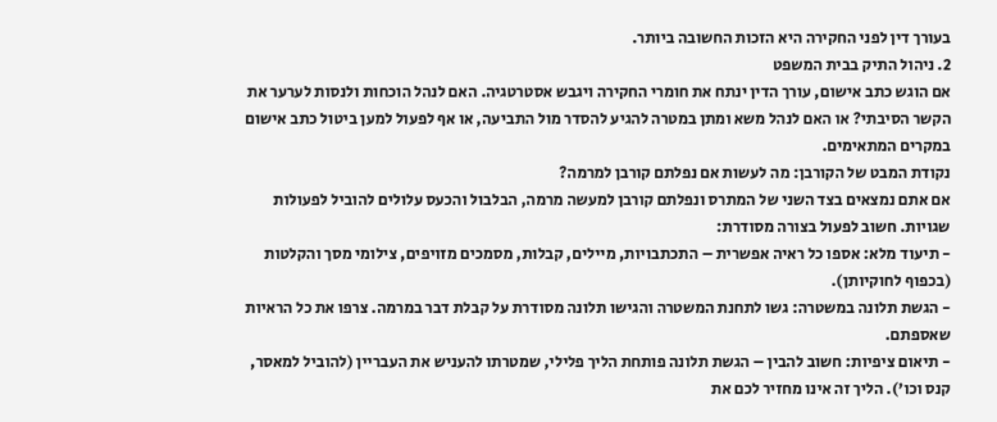בעורך דין לפני החקירה היא הזכות החשובה ביותר.
2. ניהול התיק בבית המשפט
אם הוגש כתב אישום, עורך הדין ינתח את חומרי החקירה ויגבש אסטרטגיה. האם לנהל הוכחות ולנסות לערער את הקשר הסיבתי? או האם לנהל משא ומתן במטרה להגיע להסדר מול התביעה, או אף לפעול למען ביטול כתב אישום במקרים המתאימים.
נקודת המבט של הקורבן: מה לעשות אם נפלתם קורבן למרמה?
אם אתם נמצאים בצד השני של המתרס ונפלתם קורבן למעשה מרמה, הבלבול והכעס עלולים להוביל לפעולות שגויות. חשוב לפעול בצורה מסודרת:
- תיעוד מלא: אספו כל ראיה אפשרית – התכתבויות, מיילים, קבלות, מסמכים מזויפים, צילומי מסך והקלטות (בכפוף לחוקיותן).
- הגשת תלונה במשטרה: גשו לתחנת המשטרה והגישו תלונה מסודרת על קבלת דבר במרמה. צרפו את כל הראיות שאספתם.
- תיאום ציפיות: חשוב להבין – הגשת תלונה פותחת הליך פלילי, שמטרתו להעניש את העבריין (להוביל למאסר, קנס וכו'). הליך זה אינו מחזיר לכם את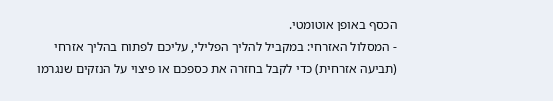הכסף באופן אוטומטי.
- המסלול האזרחי: במקביל להליך הפלילי, עליכם לפתוח בהליך אזרחי (תביעה אזרחית) כדי לקבל בחזרה את כספכם או פיצוי על הנזקים שנגרמו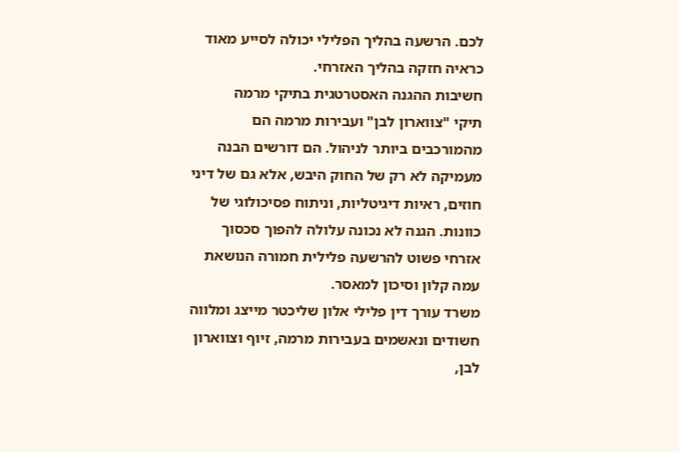לכם. הרשעה בהליך הפלילי יכולה לסייע מאוד כראיה חזקה בהליך האזרחי.
חשיבות ההגנה האסטרטגית בתיקי מרמה
תיקי "צווארון לבן" ועבירות מרמה הם מהמורכבים ביותר לניהול. הם דורשים הבנה מעמיקה לא רק של החוק היבש, אלא גם של דיני חוזים, ראיות דיגיטליות, וניתוח פסיכולוגי של כוונות. הגנה לא נכונה עלולה להפוך סכסוך אזרחי פשוט להרשעה פלילית חמורה הנושאת עמה קלון וסיכון למאסר.
משרד עורך דין פלילי אלון שליכטר מייצג ומלווה חשודים ונאשמים בעבירות מרמה, זיוף וצווארון לבן,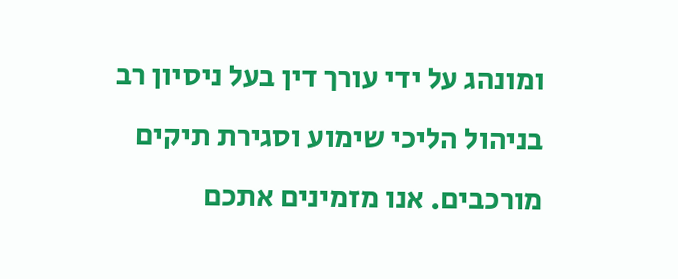ומונהג על ידי עורך דין בעל ניסיון רב בניהול הליכי שימוע וסגירת תיקים מורכבים. אנו מזמינים אתכם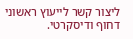ליצור קשר לייעוץ ראשוני דחוף ודיסקרטי.